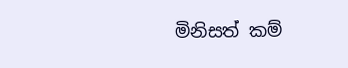මිනිසත් කම්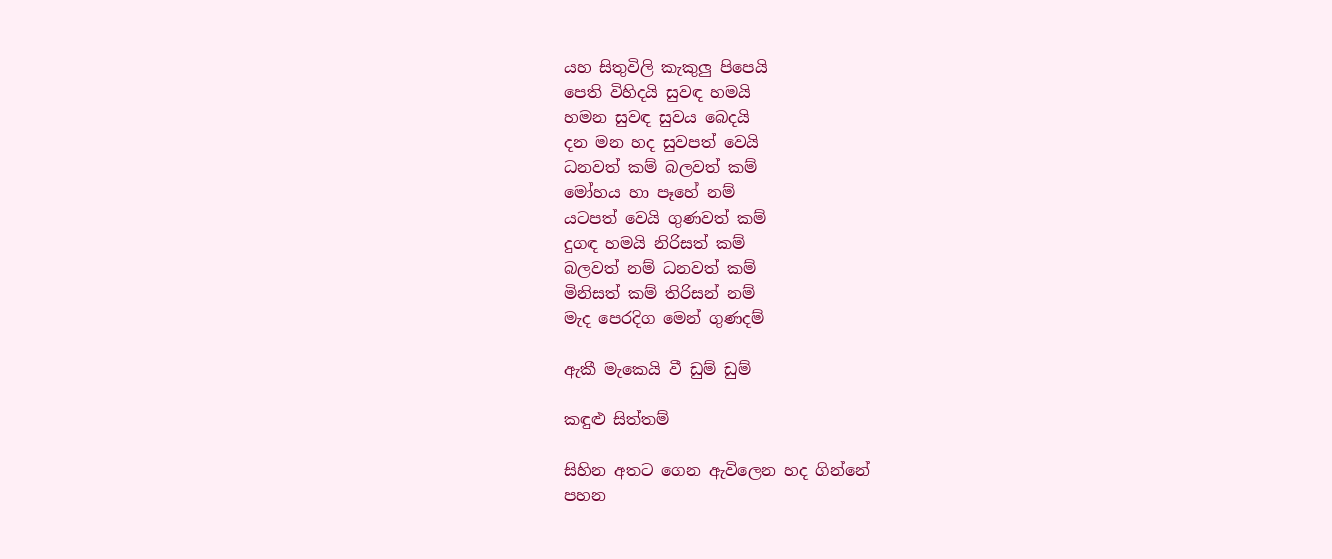යහ සිතුවිලි කැකුලු පිපෙයි
පෙති විහිදයි සුවඳ හමයි
හමන සුවඳ සුවය බෙදයි
දන මන හද සුවපත් වෙයි
ධනවත් කම් බලවත් කම්
මෝහය හා පෑහේ නම්
යටපත් වෙයි ගුණවත් කම්
දුගඳ හමයි නිරිසත් කම්
බලවත් නම් ධනවත් කම්
මිනිසත් කම් තිරිසන් නම්
මැද පෙරදිග මෙන් ගුණදම්

ඇකී මැකෙයි වී ඩුම් ඩුම්

කඳුළු සිත්තම්

සිහින අතට ගෙන ඇවිලෙන හද ගින්නේ
පහන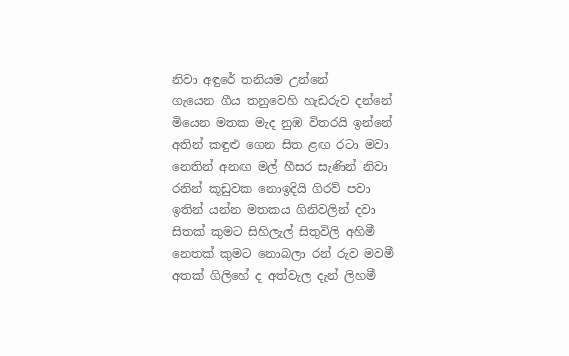නිවා අඳුරේ තනියම උන්නේ
ගැයෙන ගීය තනුවෙහි හැඩරුව දන්නේ
මියෙන මතක මැද නුඹ විතරයි ඉන්නේ
අතින් කඳුළු ගෙන සිත ළඟ රටා මවා
නෙතින් අනඟ මල් හීසර සැණින් නිවා
රනින් කූඩුවක නොඉදියි ගිරව් පවා
ඉතින් යන්න මතකය ගිනිවලින් දවා
සිතක් කුමට සිහිලැල් සිතුවිලි අහිමී
නෙතක් කුමට නොබලා රන් රුව මවමී
අතක් ගිලිහේ ද අත්වැල දැන් ලිහමී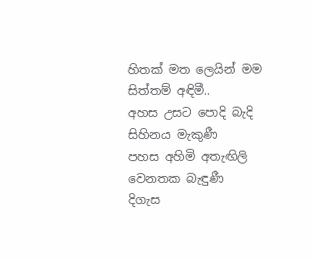හිතක් මත ලෙයින් මම සිත්තම් අඳිමී..
අහස උසට පොදි බැදි සිහිනය මැකුණී
පහස අහිමි අතැඟිලි වෙනතක බැඳුණී
දිගැස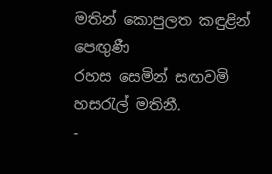මතින් කොපුලත කඳුළින් පෙඟුණී
රහස සෙමින් සඟවමි හසරැල් මතිනී.
-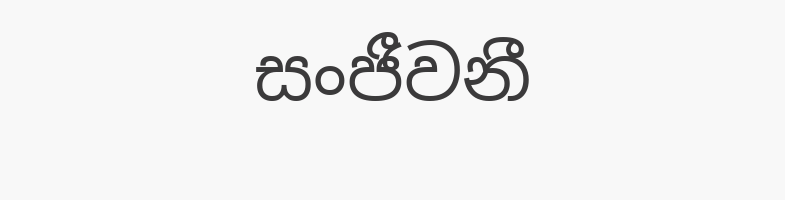සංජීවනී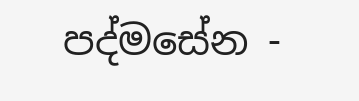පද්මසේන -